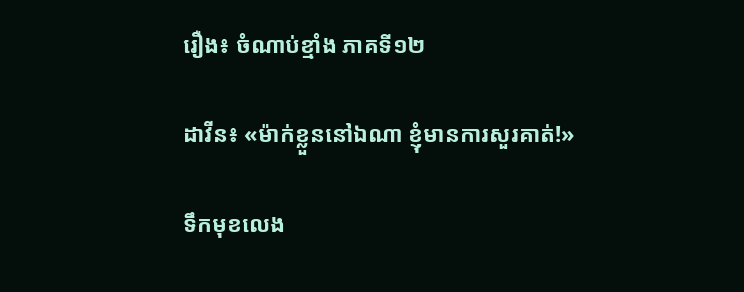រឿង៖ ចំណាប់ខ្មាំង ភាគទី១២

ដាវីន៖ «ម៉ាក់ខ្លួននៅឯណា ខ្ញុំមានការសួរគាត់!»

ទឹកមុខលេង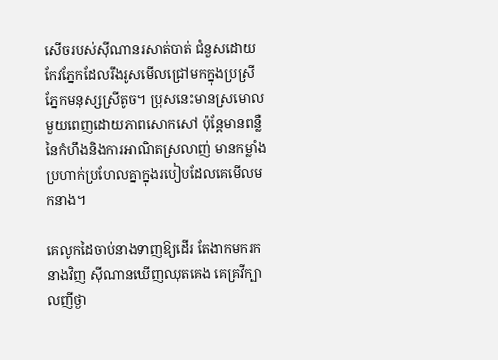សើចរបស់ស៊ីណានរសាត់បាត់ ជំនួសដោយកែវភ្នែកដែលរឹងរូសមើលជ្រៅមកក្នុងប្រស្រីភ្នែកមនុស្សស្រីតូច។ ប្រុសនេះមានស្រមោលមួយពេញដោយភាពសោកសៅ ប៉ុន្តែមានពន្លឺនៃកំហឹងនិងការអាណិតស្រលាញ់ មានកម្លាំងប្រហាក់ប្រហែលគ្នាក្នុងរបៀបដែលគេមើលមកនាង។

គេលូកដៃចាប់នាងទាញឱ្យដើរ តែងាកមករកនាងវិញ ស៊ីណានឃើញឈុតគេង គេគ្រវីក្បាលញីថ្ងា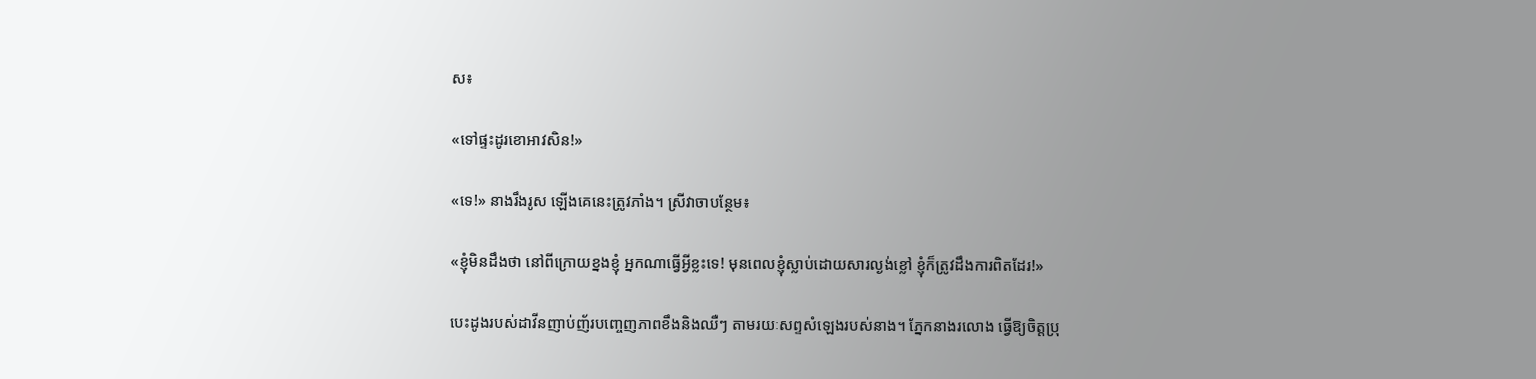ស៖

«ទៅផ្ទះដូរខោអាវសិន!»

«ទេ!» នាងរឹងរូស ឡើងគេនេះត្រូវភាំង។ ស្រីវាចាបន្ថែម៖

«ខ្ញុំមិនដឹងថា នៅពីក្រោយខ្នងខ្ញុំ អ្នកណាធ្វើអ្វីខ្លះទេ! មុនពេលខ្ញុំស្លាប់ដោយសារល្ងង់ខ្លៅ ខ្ញុំក៏ត្រូវដឹងការពិតដែរ!»

បេះដូងរបស់ដាវីនញាប់ញ័របញ្ចេញភាពខឹងនិងឈឺៗ តាមរយៈសព្ទសំឡេងរបស់នាង។ ភ្នែកនាងរលោង ធ្វើឱ្យចិត្តប្រុ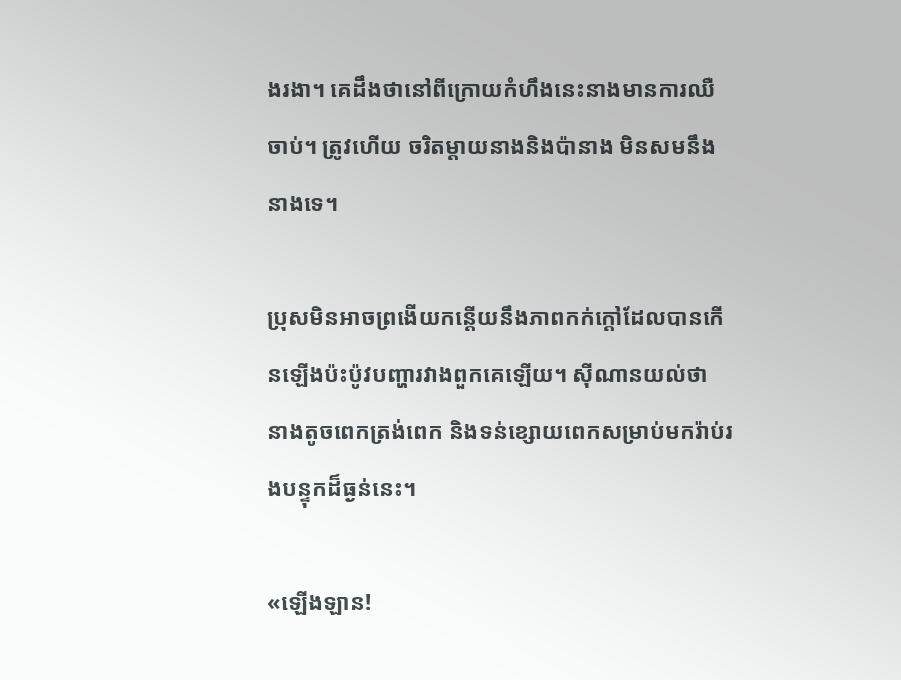ងរងា។ គេដឹងថានៅពីក្រោយកំហឹងនេះនាងមានការឈឺចាប់។ ត្រូវហើយ ចរិតម្តាយនាងនិងប៉ានាង មិនសមនឹងនាងទេ។

ប្រុសមិនអាចព្រងើយកន្តើយនឹងភាពកក់ក្ដៅដែលបានកើនឡើងប៉ះប៉ូវបញ្ហារវាងពួកគេឡើយ។ ស៊ីណានយល់ថា នាងតូចពេកត្រង់ពេក និងទន់ខ្សោយពេកសម្រាប់មករ៉ាប់រងបន្ទុកដ៏ធ្ងន់នេះ។

«ឡើងឡាន!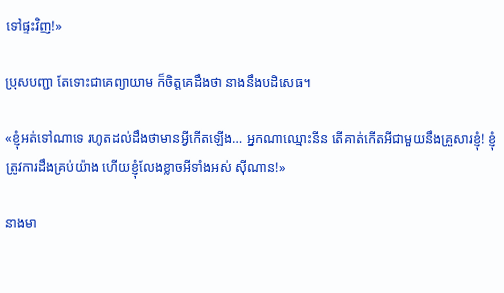ទៅផ្ទះវិញ!»

ប្រុសបញ្ជា តែទោះជាគេព្យាយាម ក៏ចិត្តគេដឹងថា នាងនឹងបដិសេធ។

«ខ្ញុំអត់ទៅណាទេ រហូតដល់ដឹងថាមានអ្វីកើតឡើង… អ្នកណាឈ្មោះនីន តើគាត់កើតអីជាមួយនឹងគ្រួសារខ្ញុំ! ខ្ញុំត្រូវការដឹងគ្រប់យ៉ាង ហើយខ្ញុំលែងខ្លាចអីទាំងអស់ ស៊ីណាន!»

នាងមា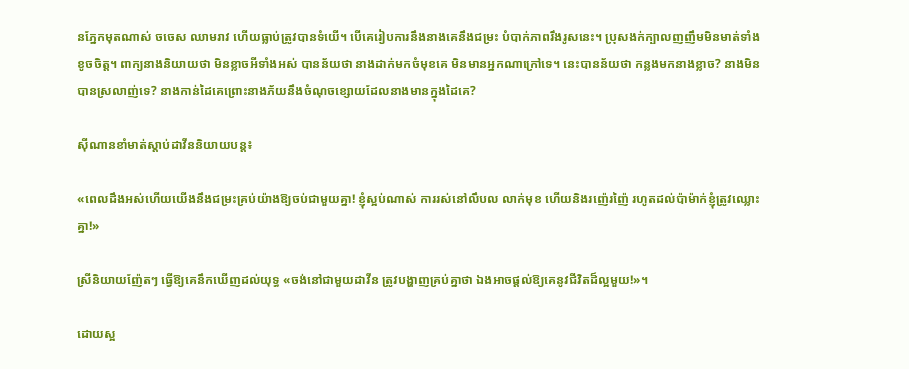នភ្នែកមុតណាស់ ចចេស ឈាមរាវ ហើយធ្លាប់ត្រូវបានទំយើ។ បើគេរៀបការនឹងនាងគេនឹងជម្រះ បំបាក់ភាពរឹងរូសនេះ។ ប្រុសងក់ក្បាលញញឹមមិនមាត់ទាំងខូចចិត្ត។ ពាក្យនាងនិយាយថា មិនខ្លាចអីទាំងអស់ បានន័យថា នាងដាក់មកចំមុខគេ មិនមានអ្នកណាក្រៅទេ។ នេះបានន័យថា កន្លងមកនាងខ្លាច? នាងមិនបានស្រលាញ់ទេ? នាងកាន់ដៃគេព្រោះនាងភ័យនឹងចំណុចខ្សោយដែលនាងមានក្នុងដៃគេ?

ស៊ីណានខាំមាត់ស្តាប់ដាវីននិយាយបន្ត៖

«ពេលដឹងអស់ហើយយើងនឹងជម្រះគ្រប់យ៉ាងឱ្យចប់ជាមួយគ្នា! ខ្ញុំស្អប់ណាស់ ការរស់នៅលឹបល លាក់មុខ ហើយនិងរញ៉េរញ៉ៃ រហូតដល់ប៉ាម៉ាក់ខ្ញុំត្រូវឈ្លោះគ្នា!»

ស្រីនិយាយញ៉ែតៗ ធ្វើឱ្យគេនឹកឃើញដល់យុទ្ធ «ចង់នៅជាមួយដាវីន ត្រូវបង្ហាញគ្រប់គ្នាថា ឯងអាចផ្តល់ឱ្យគេនូវជីវិតដ៏ល្អមួយ!»។

ដោយស្អ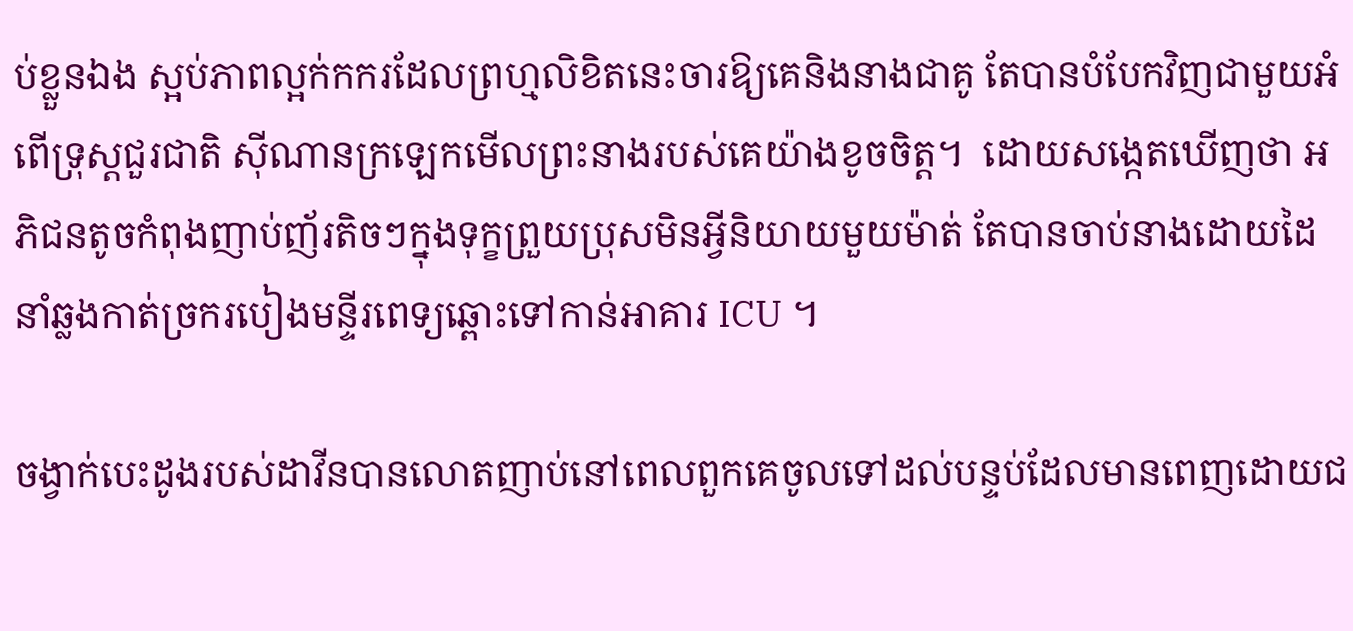ប់ខ្លួនឯង ស្អប់ភាពល្អក់កករដែលព្រហ្មលិខិតនេះចារឱ្យគេនិងនាងជាគូ តែបានបំបែកវិញជាមួយអំពើទ្រុស្តជួរជាតិ ស៊ីណានក្រឡេកមើលព្រះនាងរបស់គេយ៉ាងខូចចិត្ត។  ដោយសង្កេតឃើញថា អភិជនតូចកំពុងញាប់ញ័រតិចៗក្នុងទុក្ខព្រួយប្រុសមិនអ្វីនិយាយមួយម៉ាត់ តែបានចាប់នាងដោយដៃ នាំឆ្លងកាត់ច្រករបៀងមន្ទីរពេទ្យឆ្ពោះទៅកាន់អាគារ ICU ។

ចង្វាក់បេះដូងរបស់ដាវីនបានលោតញាប់នៅពេលពួកគេចូលទៅដល់បន្ទប់ដែលមានពេញដោយជ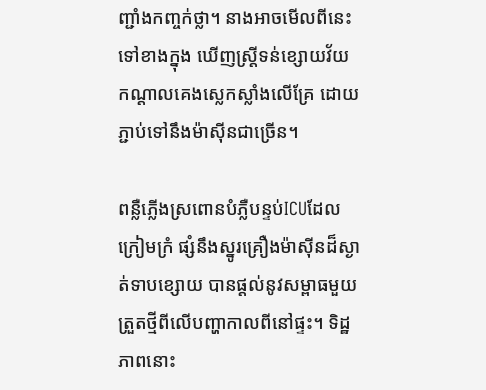ញ្ជាំងកញ្ចក់ថ្លា។ នាងអាចមើលពីនេះទៅខាងក្នុង ឃើញស្ត្រីទន់ខ្សោយវ័យកណ្តាលគេងស្លេកស្លាំងលើគ្រែ ដោយភ្ជាប់ទៅនឹងម៉ាស៊ីនជាច្រើន។

ពន្លឺភ្លើងស្រពោនបំភ្លឺបន្ទប់ICUដែលក្រៀមក្រំ ផ្សំនឹងស្នូរគ្រឿងម៉ាស៊ីនដ៏ស្ងាត់ទាបខ្សោយ បានផ្ដល់នូវសម្ពាធមួយត្រួតថ្មីពីលើបញ្ហាកាលពីនៅផ្ទះ។ ទិដ្ឋភាពនោះ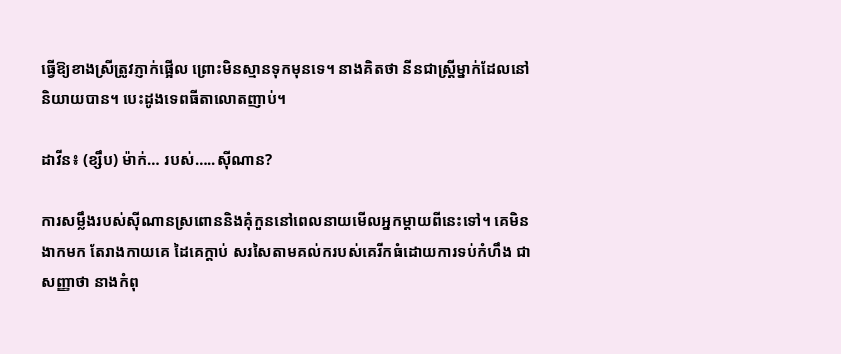ធ្វើឱ្យខាងស្រីត្រូវភ្ញាក់ផ្អើល ព្រោះមិនស្មានទុកមុនទេ។ នាងគិតថា នីនជាស្ត្រីម្នាក់ដែលនៅនិយាយបាន។ បេះដូងទេពធីតាលោតញាប់។

ដាវីន៖ (ខ្សឹប) ម៉ាក់… របស់…..ស៊ីណាន?

ការសម្លឹងរបស់ស៊ីណានស្រពោននិងគុំកួននៅពេលនាយមើលអ្នកម្តាយពីនេះទៅ។ គេមិនងាកមក តែរាងកាយគេ ដៃគេក្តាប់ សរសៃតាមគល់ករបស់គេរីកធំដោយការទប់កំហឹង ជាសញ្ញាថា នាងកំពុ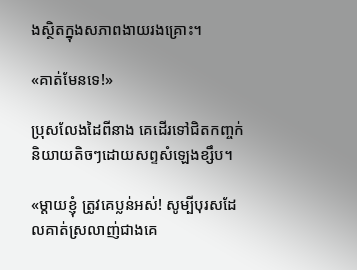ងស្ថិតក្នុងសភាពងាយរងគ្រោះ។

«គាត់មែនទេ!»

ប្រុសលែងដៃពីនាង គេដើរទៅជិតកញ្ចក់និយាយតិចៗដោយសព្ទសំឡេងខ្សឹប។

«ម្តាយខ្ញុំ ត្រូវគេប្លន់អស់! សូម្បីបុរសដែលគាត់ស្រលាញ់ជាងគេ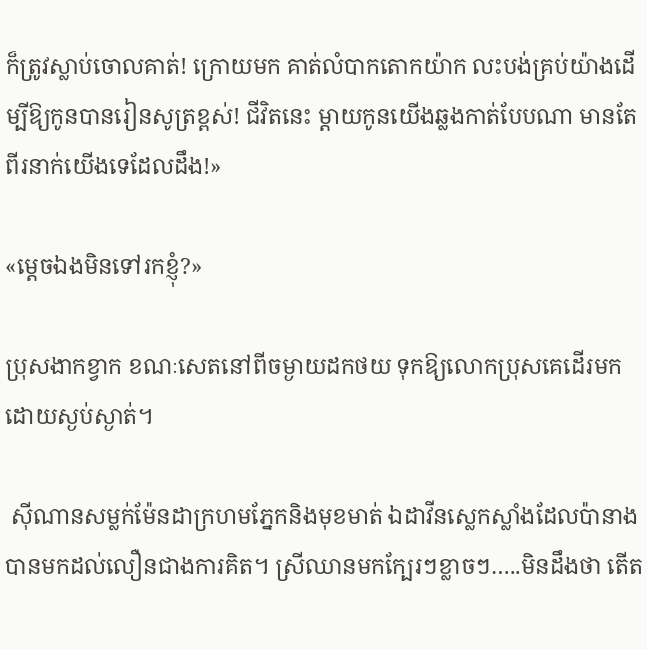ក៏ត្រូវស្លាប់ចោលគាត់! ក្រោយមក គាត់លំបាកតោកយ៉ាក លះបង់គ្រប់យ៉ាងដើម្បីឱ្យកូនបានរៀនសូត្រខ្ពស់! ជីវិតនេះ ម្តាយកូនយើងឆ្លងកាត់បែបណា មានតែពីរនាក់យើងទេដែលដឹង!»

«ម្តេចឯងមិនទៅរកខ្ញុំ?»

ប្រុសងាកខ្វាក ខណៈសេតនៅពីចម្ងាយដកថយ ទុកឱ្យលោកប្រុសគេដើរមកដោយស្ងប់ស្ងាត់។

 ស៊ីណានសម្លក់ម៉ែនដាក្រហមភ្នែកនិងមុខមាត់ ឯដាវីនស្លេកស្លាំងដែលប៉ានាងបានមកដល់លឿនជាងការគិត។ ស្រីឈានមកក្បែរៗខ្លាចៗ…..មិនដឹងថា តើត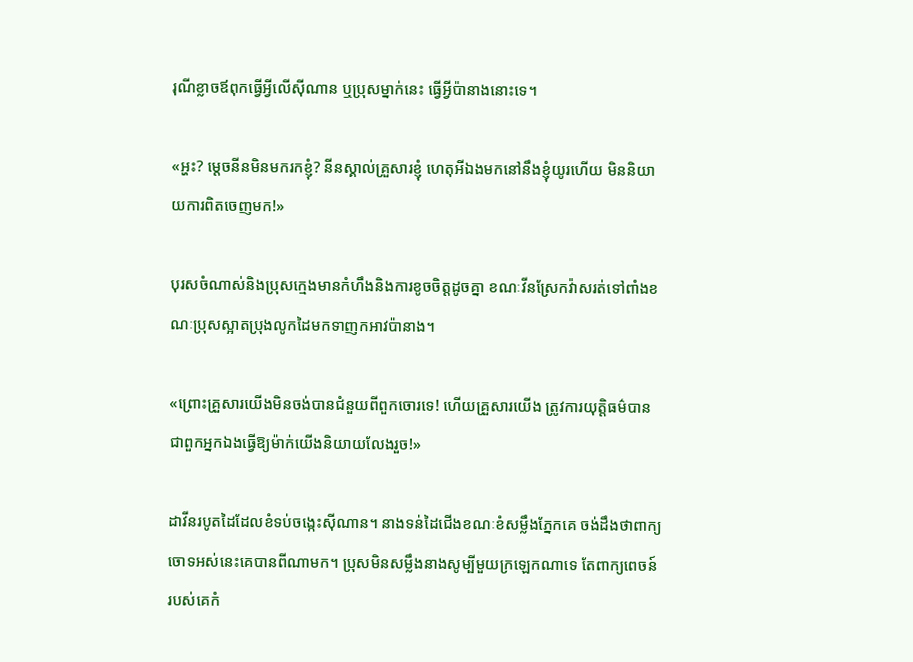រុណីខ្លាចឪពុកធ្វើអ្វីលើស៊ីណាន ឬប្រុសម្នាក់នេះ ធ្វើអ្វីប៉ានាងនោះទេ។

«អ្ហះ? ម្តេចនីនមិនមករកខ្ញុំ? នីនស្គាល់គ្រួសារខ្ញុំ ហេតុអីឯងមកនៅនឹងខ្ញុំយូរហើយ មិននិយាយការពិតចេញមក!»

បុរសចំណាស់និងប្រុសក្មេងមានកំហឹងនិងការខូចចិត្តដូចគ្នា ខណៈវីនស្រែកវ៉ាសរត់ទៅពាំងខណៈប្រុសស្អាតប្រុងលូកដៃមកទាញកអាវប៉ានាង។

«ព្រោះគ្រួសារយើងមិនចង់បានជំនួយពីពួកចោរទេ! ហើយគ្រួសារយើង ត្រូវការយុត្តិធម៌បានជាពួកអ្នកឯងធ្វើឱ្យម៉ាក់យើងនិយាយលែងរួច!»

ដាវីនរបូតដៃដែលខំទប់ចង្កេះស៊ីណាន។ នាងទន់ដៃជើងខណៈខំសម្លឹងភ្នែកគេ ចង់ដឹងថាពាក្យចោទអស់នេះគេបានពីណាមក។ ប្រុសមិនសម្លឹងនាងសូម្បីមួយក្រឡេកណាទេ តែពាក្យពេចន៍របស់គេកំ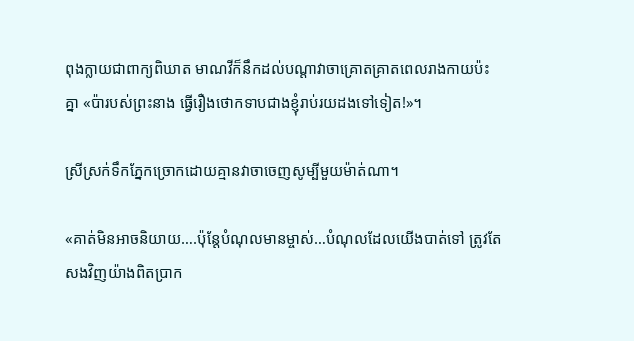ពុងក្លាយជាពាក្យពិឃាត មាណវីក៏នឹកដល់បណ្តាវាចាគ្រោតគ្រាតពេលរាងកាយប៉ះគ្នា «ប៉ារបស់ព្រះនាង ធ្វើរឿងថោកទាបជាងខ្ញុំរាប់រយដងទៅទៀត!»។

ស្រីស្រក់ទឹកភ្នែកច្រោកដោយគ្មានវាចាចេញសូម្បីមួយម៉ាត់ណា។

«គាត់មិនអាចនិយាយ….ប៉ុន្តែបំណុលមានម្ចាស់…បំណុលដែលយើងបាត់ទៅ ត្រូវតែសងវិញយ៉ាងពិតប្រាក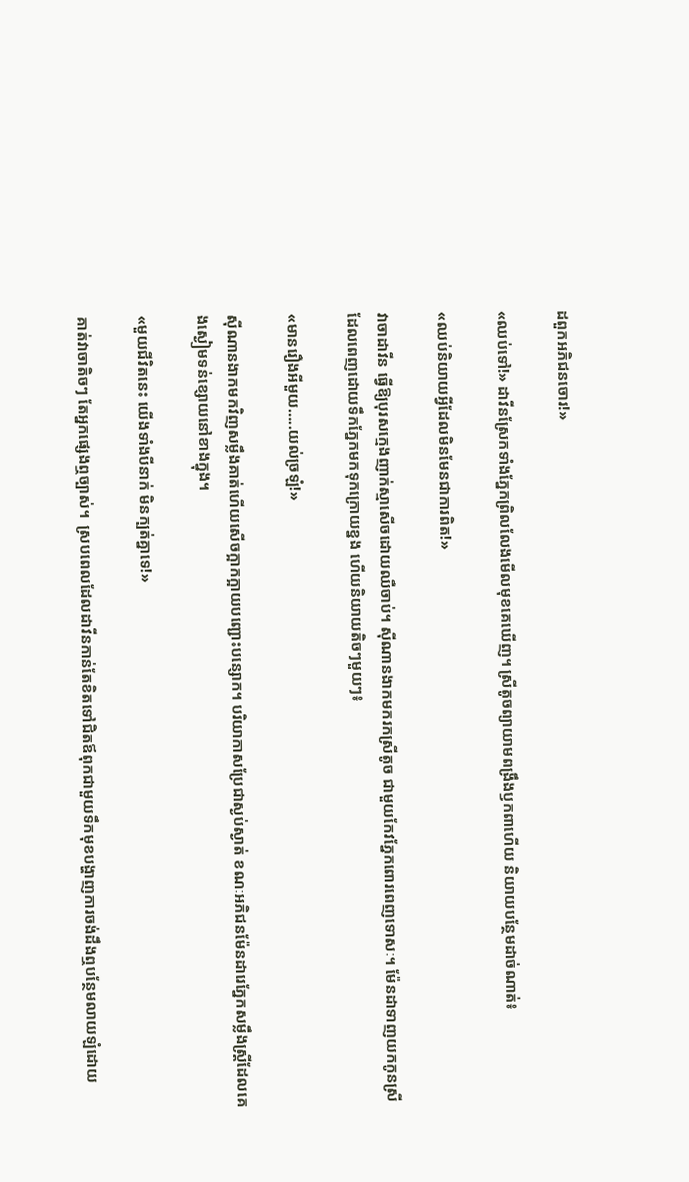ដពួកអភិជនចោរ!»

«ឈប់ទៅ!» ដាវីនស្រែកទាំងភ្នែកព្រិលលែងមើលមុខគេឃើញ។ ស្រីតូចព្យាយាមពង្រឹងឫកពាហើយ និយាយបន្ថែមដាច់ណាត់៖

«ឈប់និយាយអ្វីដែលមិនមែនជាការពិត!»

វាចាដាវីន ធ្វើឱ្យបុរសក្មេងញាក់ស្មាសើចដោយឈឺចាប់។ ស៊ីណានងាកមករកស្រីតូច ជាមួយកែវភ្នែកពោរពេញទោសៈ។ ម៉ែនដាទាញយកកូនស្រីដែលពេញដោយទឹកភ្នែកមកទុកក្រោយខ្នង ហើយនិយាយតិចៗមួយៗ៖

«មានរឿងអីមួយ…..យល់ច្រឡំ!»

ស៊ីណានងាកមកវិញសម្លឹងគាត់ហើយសើចក្អាកក្អាយបញ្ជោះបន្សោក។ បរិយាកាសប្រែជាស្ងប់ស្ងាត់ ខណៈអភិជនម៉ែនដារេភ្នែកសម្លឹងស្ត្រីដែលគេងស្ងៀមទន់ខ្សោយនៅខាងក្នុង។

«មួយជីវិតនេះ យើងទាំងបីនាក់ មិនក្បត់គ្នាទេ!»

គាត់វាចាតិចៗ តែអ្នកផ្សេងឮច្បាស់។  ស្របពេលដែលដាវីនកាន់តែខិតទៅជិតឪពុកជាមួយទឹកមុខបង្ហាញការចង់ដឹងឮបន្ថែមលាយឡំដោយ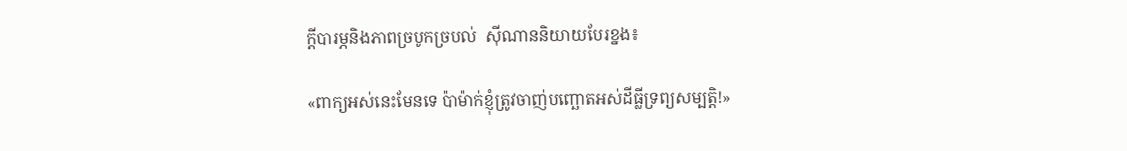ក្តីបារម្ភនិងភាពច្របូកច្របល់  ស៊ីណាននិយាយបែរខ្នង៖

«ពាក្យអស់នេះមែនទេ ប៉ាម៉ាក់ខ្ញុំត្រូវចាញ់បញ្ឆោតអស់ដីធ្លីទ្រព្យសម្បត្តិ!»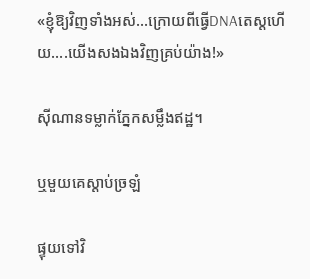«ខ្ញុំឱ្យវិញទាំងអស់…ក្រោយពីធ្វើDNAតេស្តហើយ….យើងសងឯងវិញគ្រប់យ៉ាង!»

ស៊ីណានទម្លាក់ភ្នែកសម្លឹងឥដ្ឋ។

ឬមួយគេស្តាប់ច្រឡំ

ផ្ទុយទៅវិ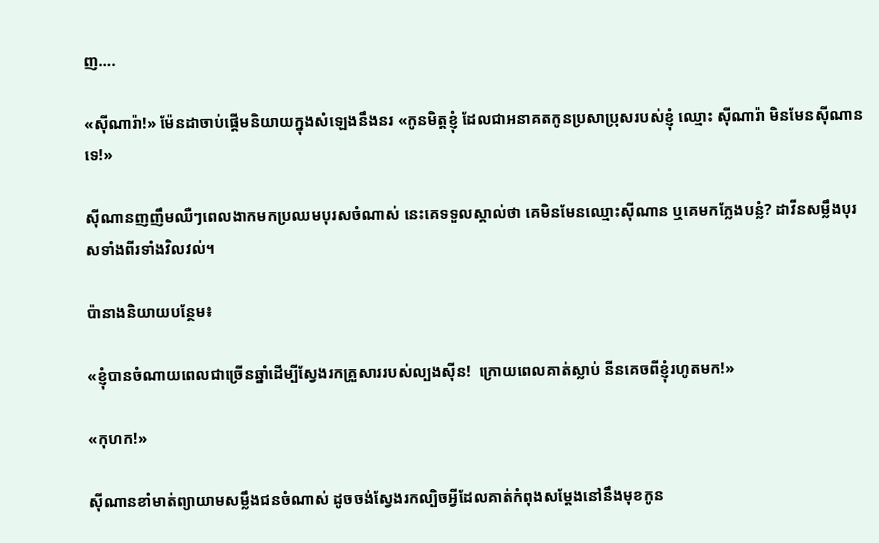ញ….

«ស៊ីណារ៉ា!» ម៉ែនដាចាប់ផ្តើមនិយាយក្នុងសំឡេងនឹងនរ «កូនមិត្តខ្ញុំ ដែលជាអនាគតកូនប្រសាប្រុសរបស់ខ្ញុំ ឈ្មោះ ស៊ីណារ៉ា មិនមែនស៊ីណានទេ!»

ស៊ីណានញញឹមឈឺៗពេលងាកមកប្រឈមបុរសចំណាស់ នេះគេទទួលស្គាល់ថា គេមិនមែនឈ្មោះស៊ីណាន ឬគេមកក្លែងបន្លំ? ដាវីនសម្លឹងបុរសទាំងពីរទាំងវិលវល់។

ប៉ានាងនិយាយបន្ថែម៖

«ខ្ញុំបានចំណាយពេលជាច្រើនឆ្នាំដើម្បីស្វែងរកគ្រួសាររបស់ល្បងស៊ីន!  ក្រោយពេលគាត់ស្លាប់ នីនគេចពីខ្ញុំរហូតមក!»

«កុហក!»

ស៊ីណានខាំមាត់ព្យាយាមសម្លឹងជនចំណាស់ ដូចចង់ស្វែងរកល្បិចអ្វីដែលគាត់កំពុងសម្តែងនៅនឹងមុខកូន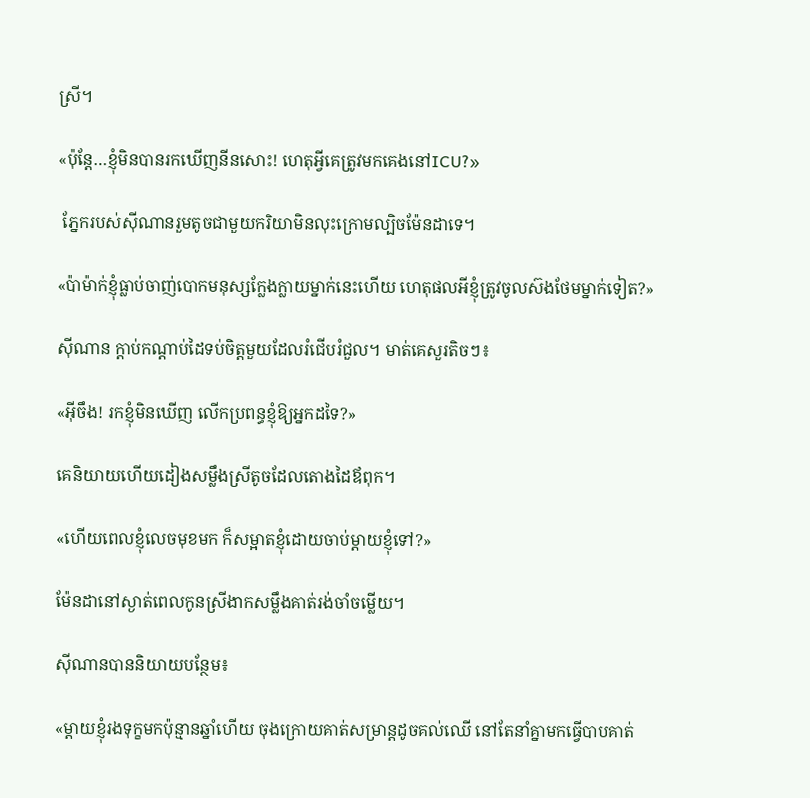ស្រី។

«ប៉ុន្តែ…ខ្ញុំមិនបានរកឃើញនីនសោះ! ហេតុអ្វីគេត្រូវមកគេងនៅICU?»

 ភ្នែករបស់ស៊ីណានរួមតូចជាមួយករិយាមិនលុះក្រោមល្បិចម៉ែនដាទេ។

«ប៉ាម៉ាក់ខ្ញុំធ្លាប់ចាញ់បោកមនុស្សក្លែងក្លាយម្នាក់នេះហើយ ហេតុផលអីខ្ញុំត្រូវចូលស៊ងថែមម្នាក់ទៀត?»

ស៊ីណាន ក្តាប់កណ្តាប់ដៃទប់ចិត្តមួយដែលរំជើបរំជួល។ មាត់គេសួរតិចៗ៖

«អ៊ីចឹង! រកខ្ញុំមិនឃើញ លើកប្រពន្ធខ្ញុំឱ្យអ្នកដទៃ?»

គេនិយាយហើយដៀងសម្លឹងស្រីតូចដែលតោងដៃឪពុក។

«ហើយពេលខ្ញុំលេចមុខមក ក៏សម្អាតខ្ញុំដោយចាប់ម្តាយខ្ញុំទៅ?»

ម៉ែនដានៅស្ងាត់ពេលកូនស្រីងាកសម្លឹងគាត់រង់ចាំចម្លើយ។

ស៊ីណានបាននិយាយបន្ថែម៖

«ម្តាយខ្ញុំរងទុក្ខមកប៉ុន្មានឆ្នាំហើយ ចុងក្រោយគាត់សម្រាន្តដូចគល់ឈើ នៅតែនាំគ្នាមកធ្វើបាបគាត់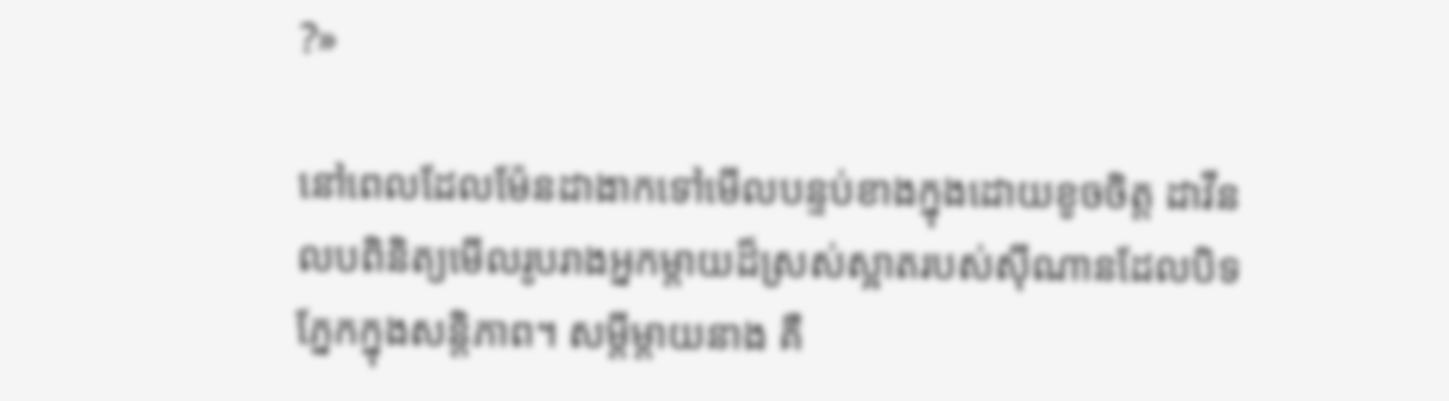?»

នៅពេលដែលម៉ែនដាងាកទៅមើលបន្ទប់ខាងក្នុងដោយខូចចិត្ត ដាវីនលបពិនិត្យមើលរូបរាងអ្នកម្តាយដ៏ស្រស់ស្អាតរបស់ស៊ីណានដែលបិទភ្នែកក្នុងសន្តិភាព។ សម្តីម្តាយនាង គឺ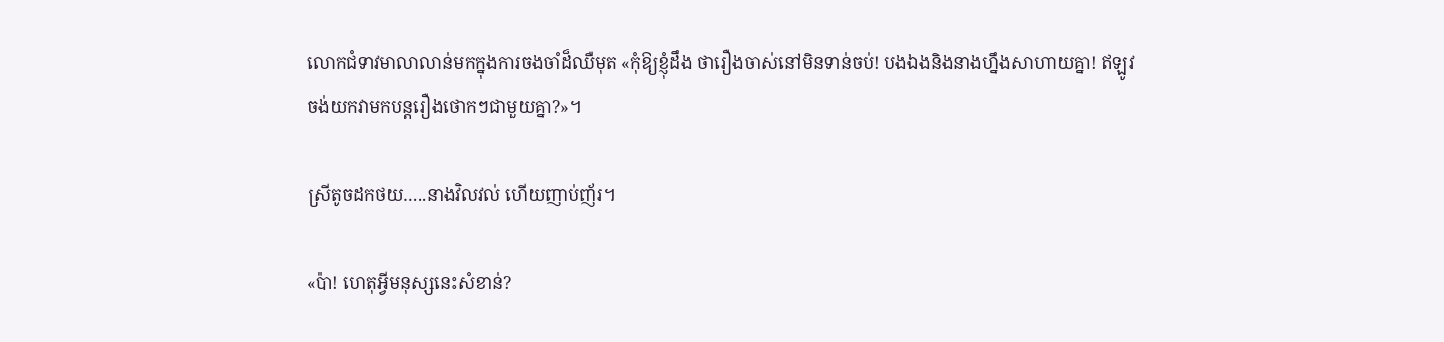លោកជំទាវមាលាលាន់មកក្នុងការចងចាំដ៏ឈឺមុត «កុំឱ្យខ្ញុំដឹង ថារឿងចាស់នៅមិនទាន់ចប់! បងឯងនិងនាងហ្នឹងសាហាយគ្នា! ឥឡូវចង់យកវាមកបន្តរឿងថោកៗជាមួយគ្នា?»។

ស្រីតូចដកថយ…..នាងវិលវល់ ហើយញាប់ញ័រ។

«ប៉ា! ហេតុអ្វីមនុស្សនេះសំខាន់?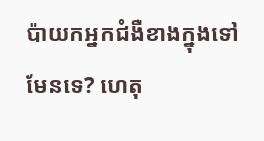ប៉ាយកអ្នកជំងឺខាងក្នុងទៅមែនទេ? ហេតុ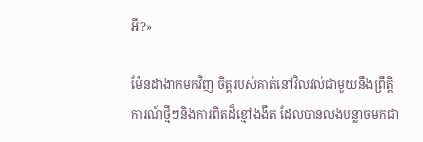អី?»

ម៉ែនដាងាកមកវិញ ចិត្តរបស់គាត់នៅវិលវល់ជាមួយនឹងព្រឹត្តិការណ៍ថ្មីៗនិងការពិតដ៏ខ្មៅងងឹត ដែលបានលងបន្លាចមកជា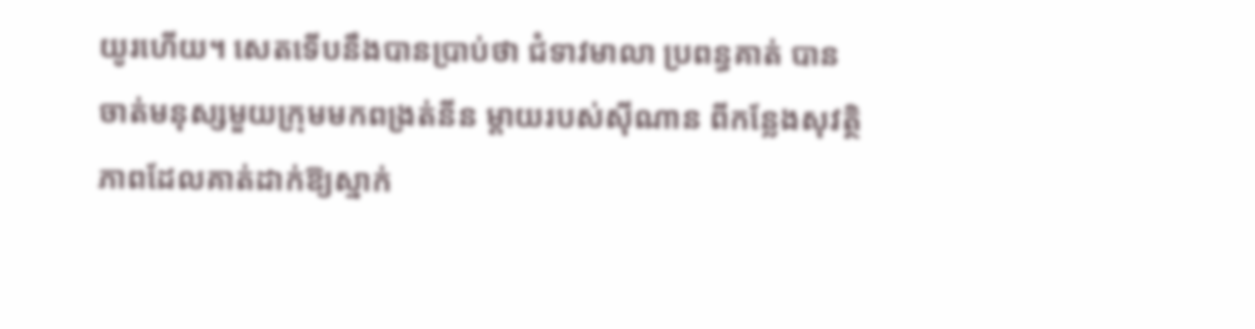យូរហើយ។ សេតទើបនឹងបានប្រាប់ថា ជំទាវមាលា ប្រពន្ធគាត់ បានចាត់មនុស្សមួយក្រុមមកពង្រត់នីន ម្តាយរបស់ស៊ីណាន ពីកន្លែងសុវត្ថិភាពដែលគាត់ដាក់ឱ្យស្នាក់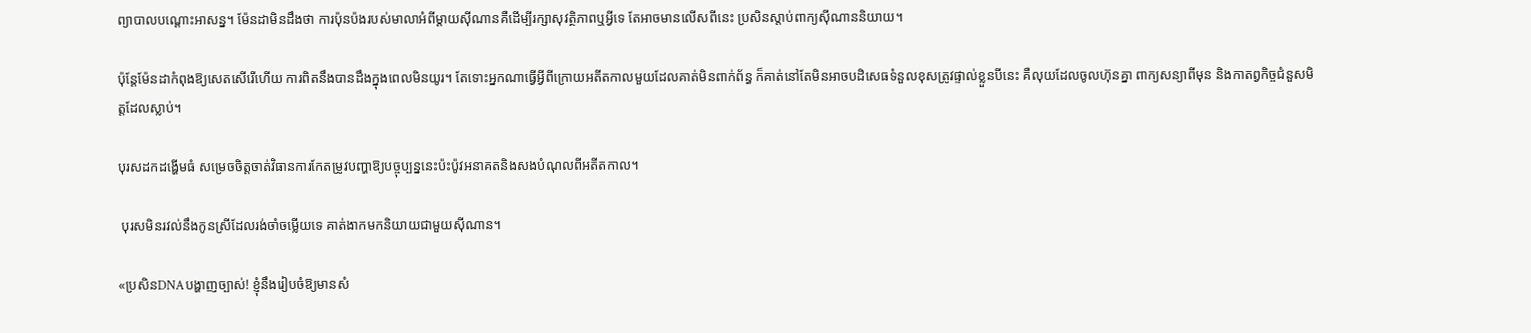ព្យាបាលបណ្តោះអាសន្ន។ ម៉ែនដាមិនដឹងថា ការប៉ុនប៉ងរបស់មាលាអំពីម្តាយស៊ីណានគឺដើម្បីរក្សាសុវត្ថិភាពឬអ្វីទេ តែអាចមានលើសពីនេះ ប្រសិនស្តាប់ពាក្យស៊ីណាននិយាយ។

ប៉ុន្តែម៉ែនដាកំពុងឱ្យសេតសើរើហើយ ការពិតនឹងបានដឹងក្នុងពេលមិនយូរ។ តែទោះអ្នកណាធ្វើអ្វីពីក្រោយអតីតកាលមួយដែលគាត់មិនពាក់ព័ន្ធ ក៏គាត់នៅតែមិនអាចបដិសេធទំនួលខុសត្រូវផ្ទាល់ខ្លួនបីនេះ គឺលុយដែលចូលហ៊ុនគ្នា ពាក្យសន្យាពីមុន និងកាតព្វកិច្ចជំនួសមិត្តដែលស្លាប់។

បុរសដកដង្ហើមធំ សម្រេចចិត្តចាត់វិធានការកែតម្រូវបញ្ហាឱ្យបច្ចុប្បន្ននេះប៉ះប៉ូវអនាគតនិងសងបំណុលពីអតីតកាល។

 បុរសមិនរវល់នឹងកូនស្រីដែលរង់ចាំចម្លើយទេ គាត់ងាកមកនិយាយជាមួយស៊ីណាន។

«ប្រសិនDNAបង្ហាញច្បាស់! ខ្ញុំនឹងរៀបចំឱ្យមានសំ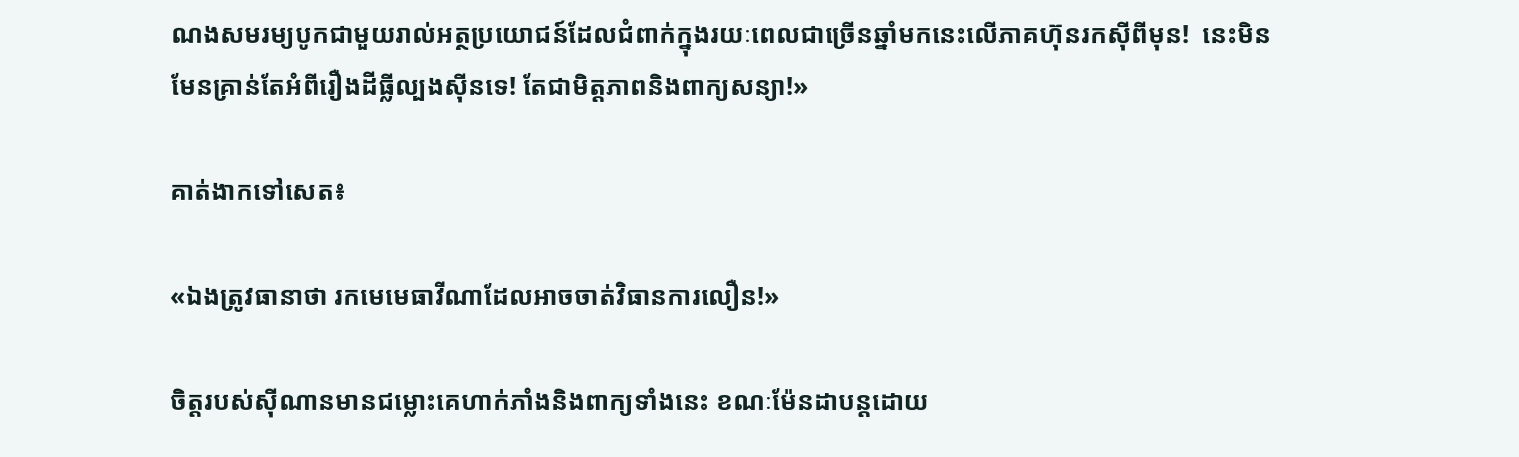ណងសមរម្យបូកជាមួយរាល់អត្ថប្រយោជន៍ដែលជំពាក់ក្នុងរយៈពេលជាច្រើនឆ្នាំមកនេះលើភាគហ៊ុនរកស៊ីពីមុន!  នេះមិនមែនគ្រាន់តែអំពីរឿងដីធ្លីល្បងស៊ីនទេ! តែជាមិត្តភាពនិងពាក្យសន្យា!»

គាត់ងាកទៅសេត៖

«ឯងត្រូវធានាថា រកមេមេធាវីណាដែលអាចចាត់វិធានការលឿន!»

ចិត្តរបស់ស៊ីណានមានជម្លោះគេហាក់ភាំងនិងពាក្យទាំងនេះ ខណៈម៉ែនដាបន្តដោយ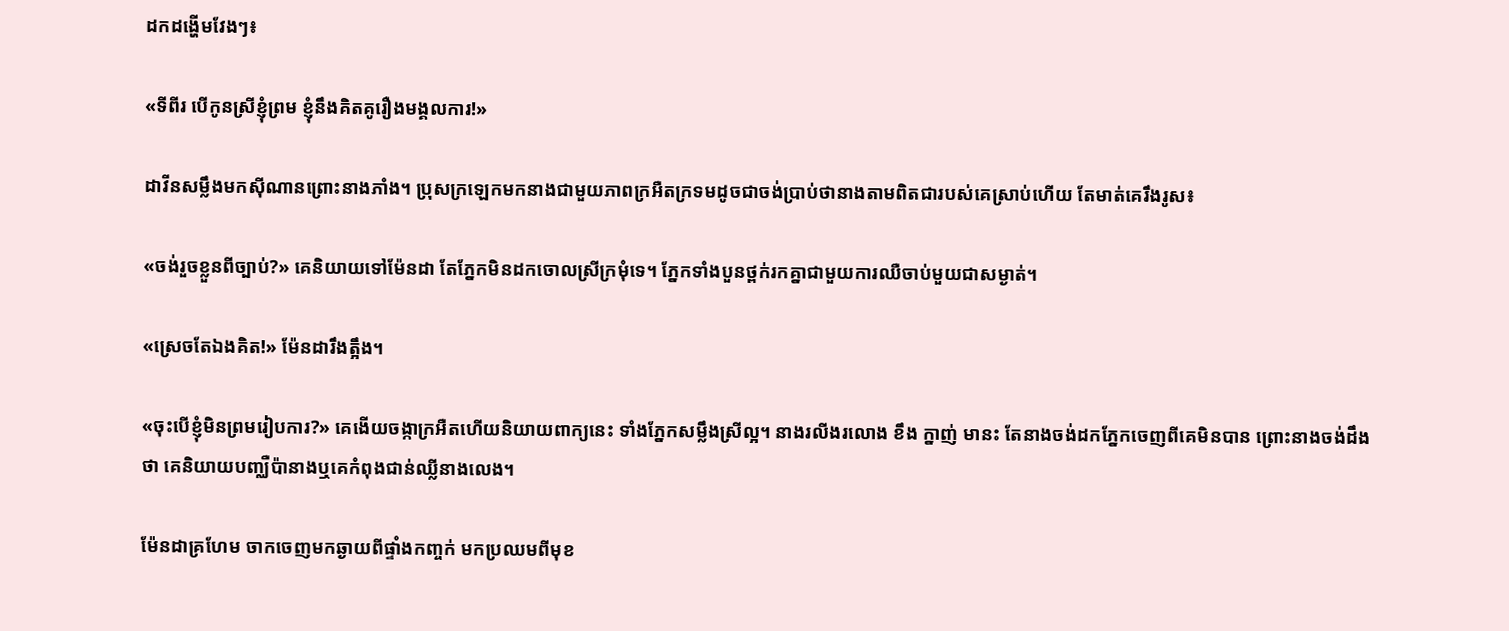ដកដង្ហើមវែងៗ៖

«ទីពីរ បើកូនស្រីខ្ញុំព្រម ខ្ញុំនឹងគិតគូរឿងមង្គលការ!»

ដាវីនសម្លឹងមកស៊ីណានព្រោះនាងភាំង។ ប្រុសក្រឡេកមកនាងជាមួយភាពក្រអឺតក្រទមដូចជាចង់ប្រាប់ថានាងតាមពិតជារបស់គេស្រាប់ហើយ តែមាត់គេរឹងរូស៖

«ចង់រួចខ្លួនពីច្បាប់?» គេនិយាយទៅម៉ែនដា តែភ្នែកមិនដកចោលស្រីក្រមុំទេ។ ភ្នែកទាំងបួនថ្ពក់រកគ្នាជាមួយការឈឺចាប់មួយជាសម្ងាត់។

«ស្រេចតែឯងគិត!» ម៉ែនដារឹងត្អឹង។

«ចុះបើខ្ញុំមិនព្រមរៀបការ?» គេងើយចង្កាក្រអឺតហើយនិយាយពាក្យនេះ ទាំងភ្នែកសម្លឹងស្រីល្អ។ នាងរលីងរលោង ខឹង ក្នាញ់ មានះ តែនាងចង់ដកភ្នែកចេញពីគេមិនបាន ព្រោះនាងចង់ដឹងថា គេនិយាយបញ្ឈឺប៉ានាងឬគេកំពុងជាន់ឈ្លីនាងលេង។

ម៉ែនដាគ្រហែម ចាកចេញមកឆ្ងាយពីផ្ទាំងកញ្ចក់ មកប្រឈមពីមុខ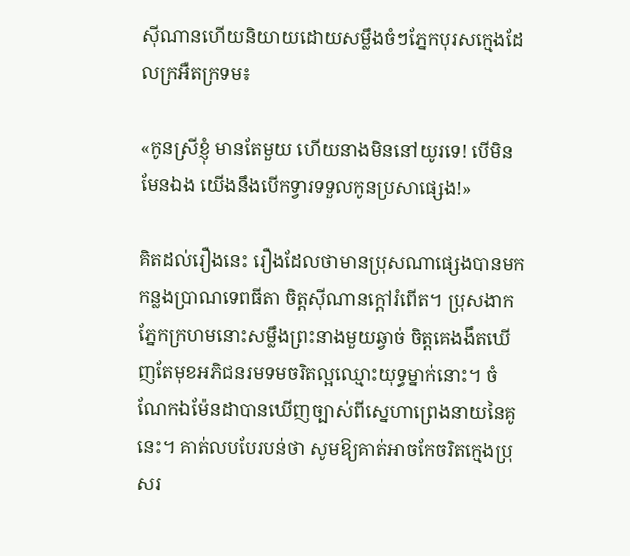ស៊ីណានហើយនិយាយដោយសម្លឹងចំៗភ្នែកបុរសក្មេងដែលក្រអឺតក្រទម៖

«កូនស្រីខ្ញុំ មានតែមួយ ហើយនាងមិននៅយូរទេ! បើមិនមែនឯង យើងនឹងបើកទ្វារទទួលកូនប្រសាផ្សេង!»

គិតដល់រឿងនេះ រឿងដែលថាមានប្រុសណាផ្សេងបានមកកន្លងប្រាណទេពធីតា ចិត្តស៊ីណានក្តៅរំពើត។ ប្រុសងាកភ្នែកក្រហមនោះសម្លឹងព្រះនាងមួយឆ្វាច់ ចិត្តគេងងឹតឃើញតែមុខអភិជនរមទមចរិតល្អឈ្មោះយុទ្ធម្នាក់នោះ។ ចំណែកឯម៉ែនដាបានឃើញច្បាស់ពីស្នេហាព្រេងនាយនៃគូនេះ។ គាត់លបបែរបន់ថា សូមឱ្យគាត់អាចកែចរិតក្មេងប្រុសរ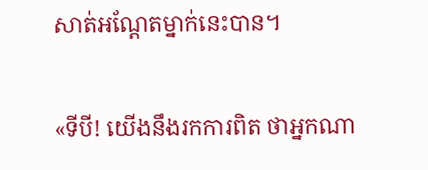សាត់អណ្តែតម្នាក់នេះបាន។

«ទីបី! យើងនឹងរកការពិត ថាអ្នកណា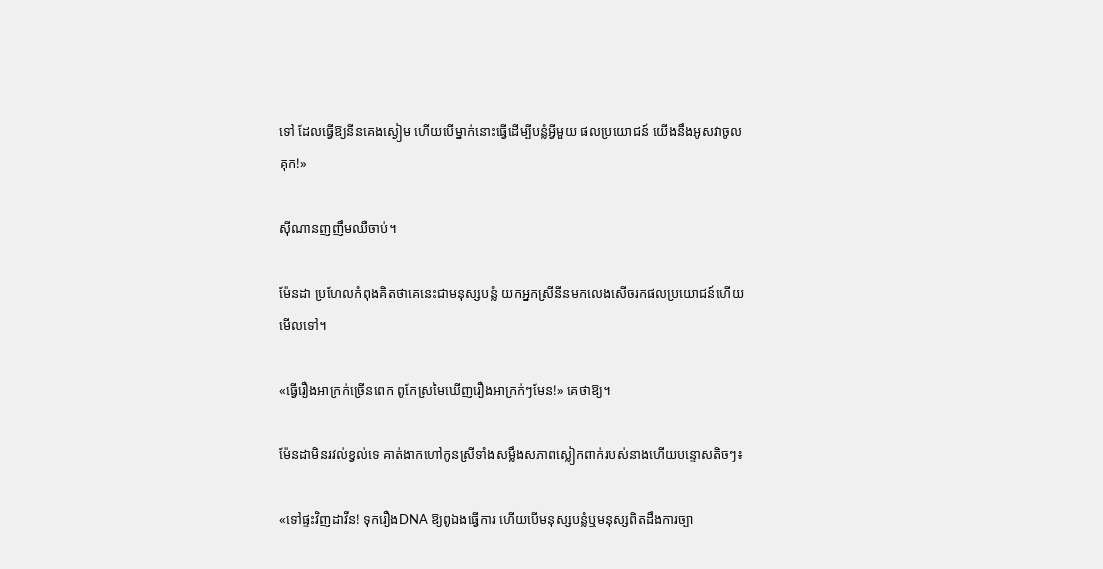ទៅ ដែលធ្វើឱ្យនីនគេងស្ងៀម ហើយបើម្នាក់នោះធ្វើដើម្បីបន្លំអ្វីមួយ ផលប្រយោជន៍ យើងនឹងអូសវាចូលគុក!»

ស៊ីណានញញឹមឈឺចាប់។

ម៉ែនដា ប្រហែលកំពុងគិតថាគេនេះជាមនុស្សបន្លំ យកអ្នកស្រីនីនមកលេងសើចរកផលប្រយោជន៍ហើយមើលទៅ។

«ធ្វើរឿងអាក្រក់ច្រើនពេក ពូកែស្រមៃឃើញរឿងអាក្រក់ៗមែន!» គេថាឱ្យ។

ម៉ែនដាមិនរវល់ខ្វល់ទេ គាត់ងាកហៅកូនស្រីទាំងសម្លឹងសភាពស្លៀកពាក់របស់នាងហើយបន្ទោសតិចៗ៖

«ទៅផ្ទះវិញដាវីន! ទុករឿងDNA ឱ្យពូឯងធ្វើការ ហើយបើមនុស្សបន្លំឬមនុស្សពិតដឹងការច្បា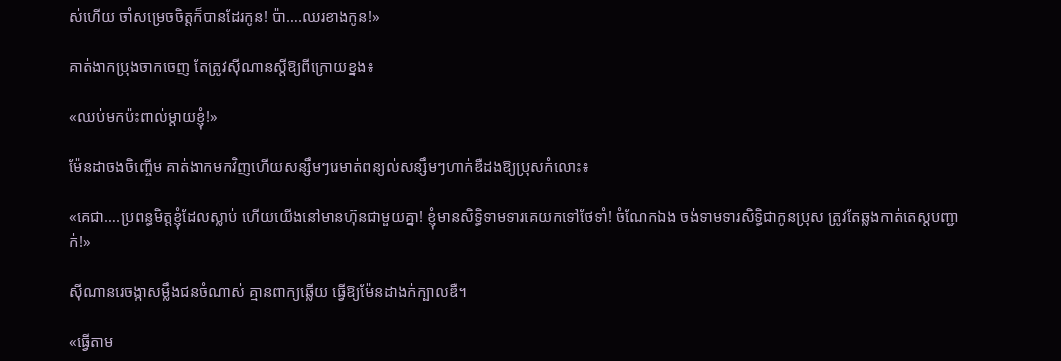ស់ហើយ ចាំសម្រេចចិត្តក៏បានដែរកូន! ប៉ា….ឈរខាងកូន!»

គាត់ងាកប្រុងចាកចេញ តែត្រូវស៊ីណានស្តីឱ្យពីក្រោយខ្នង៖

«ឈប់មកប៉ះពាល់ម្តាយខ្ញុំ!»

ម៉ែនដាចងចិញ្ចើម គាត់ងាកមកវិញហើយសន្សឹមៗរេមាត់ពន្យល់សន្សឹមៗហាក់ឌឺដងឱ្យប្រុសកំលោះ៖

«គេជា….ប្រពន្ធមិត្តខ្ញុំដែលស្លាប់ ហើយយើងនៅមានហ៊ុនជាមួយគ្នា! ខ្ញុំមានសិទ្ធិទាមទារគេយកទៅថែទាំ! ចំណែកឯង ចង់ទាមទារសិទ្ធិជាកូនប្រុស ត្រូវតែឆ្លងកាត់តេស្តបញ្ជាក់!»

ស៊ីណានរេចង្កាសម្លឹងជនចំណាស់ គ្មានពាក្យឆ្លើយ ធ្វើឱ្យម៉ែនដាងក់ក្បាលឌឺ។

«ធ្វើតាម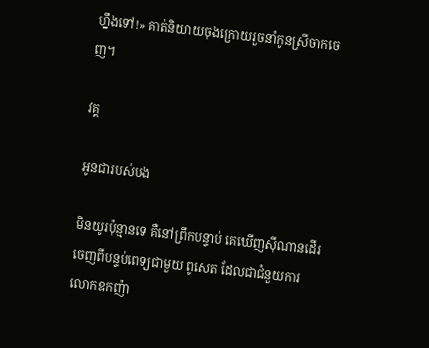ហ្នឹងទៅ!» គាត់និយាយចុងក្រោយរួចនាំកូនស្រីចាកចេញ។

វគ្គ

អូនជារបស់បង

មិនយូរប៉ុន្មានទេ គឺនៅព្រឹកបន្ទាប់ គេឃើញស៊ីណានដើរចេញពីបន្ទប់ពេទ្យជាមួយ ពូសេត ដែលជាជំនួយការលោកឧកញ៉ា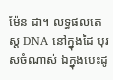ម៉ែន ដា។ លទ្ធផលតេស្ត DNA នៅក្នុងដៃ បុរសចំណាស់ ឯក្នុងបេះដូ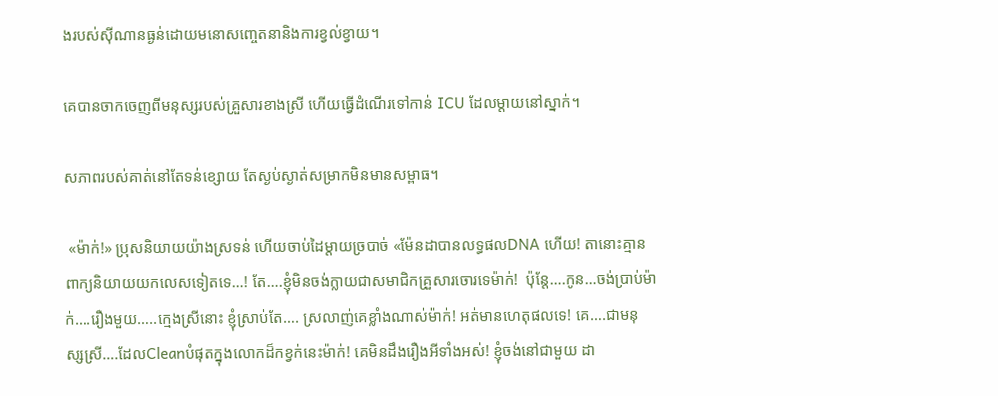ងរបស់ស៊ីណានធ្ងន់ដោយមនោសញ្ចេតនានិងការខ្វល់ខ្វាយ។

គេបានចាកចេញពីមនុស្សរបស់គ្រួសារខាងស្រី ហើយធ្វើដំណើរទៅកាន់ ICU ដែលម្តាយនៅស្នាក់។

សភាពរបស់គាត់នៅតែទន់ខ្សោយ តែស្ងប់ស្ងាត់សម្រាកមិនមានសម្ពាធ។

 «ម៉ាក់!» ប្រុសនិយាយយ៉ាងស្រទន់ ហើយចាប់ដៃម្តាយច្របាច់ «ម៉ែនដាបានលទ្ធផលDNA ហើយ! តានោះគ្មានពាក្យនិយាយយកលេសទៀតទេ…! តែ….ខ្ញុំមិនចង់ក្លាយជាសមាជិកគ្រួសារចោរទេម៉ាក់!  ប៉ុន្តែ….កូន…ចង់ប្រាប់ម៉ាក់….រឿងមួយ…..ក្មេងស្រីនោះ ខ្ញុំស្រាប់តែ…. ស្រលាញ់គេខ្លាំងណាស់ម៉ាក់! អត់មានហេតុផលទេ! គេ….ជាមនុស្សស្រី….ដែលCleanបំផុតក្នុងលោកដ៏កខ្វក់នេះម៉ាក់! គេមិនដឹងរឿងអីទាំងអស់! ខ្ញុំចង់នៅជាមួយ ដា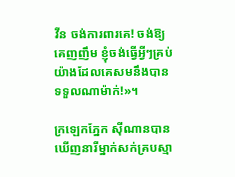វីន ចង់ការពារគេ! ចង់ឱ្យគេញញឹម ខ្ញុំចង់ធ្វើអ្វីៗគ្រប់យ៉ាងដែលគេសមនឹងបានទទួលណាម៉ាក់!»។

ក្រឡេកភ្នែក ស៊ីណានបានឃើញនារីម្នាក់សក់គ្របស្មា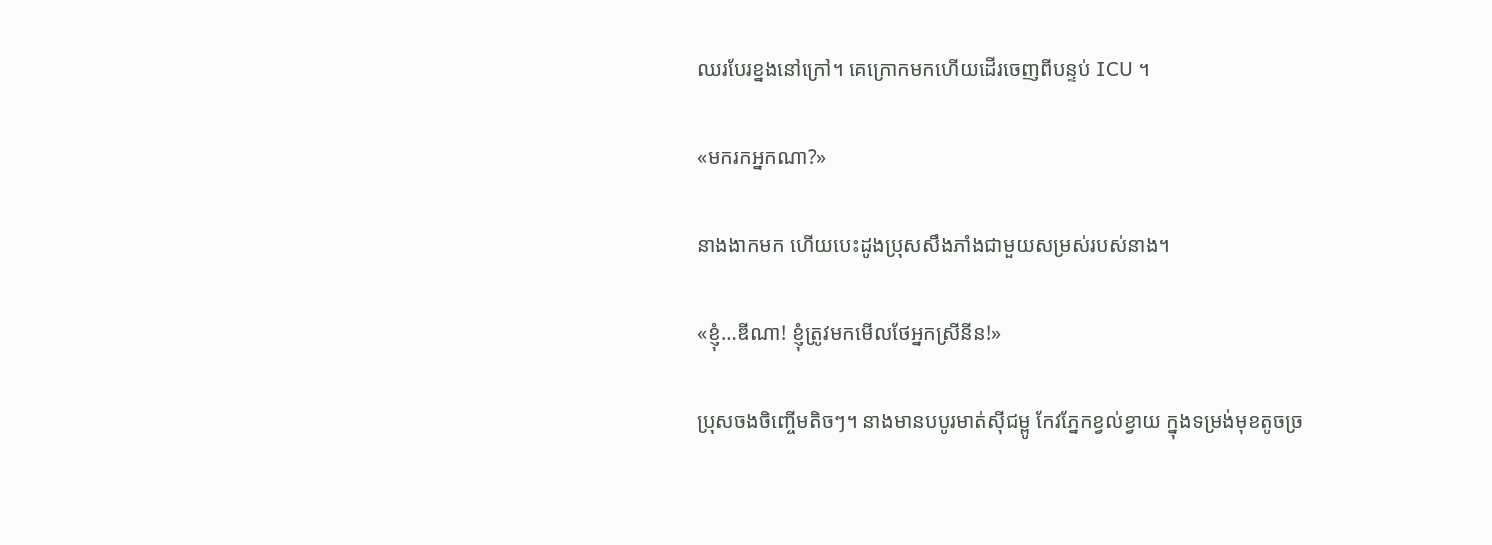ឈរបែរខ្នងនៅក្រៅ។ គេក្រោកមកហើយដើរចេញពីបន្ទប់ ICU ។

«មករកអ្នកណា?»

នាងងាកមក ហើយបេះដូងប្រុសសឹងភាំងជាមួយសម្រស់របស់នាង។

«ខ្ញុំ…ឌីណា! ខ្ញុំត្រូវមកមើលថែអ្នកស្រីនីន!»

ប្រុសចងចិញ្ចើមតិចៗ។ នាងមានបបូរមាត់ស៊ីជម្ពូ កែវភ្នែកខ្វល់ខ្វាយ ក្នុងទម្រង់មុខតូចច្រ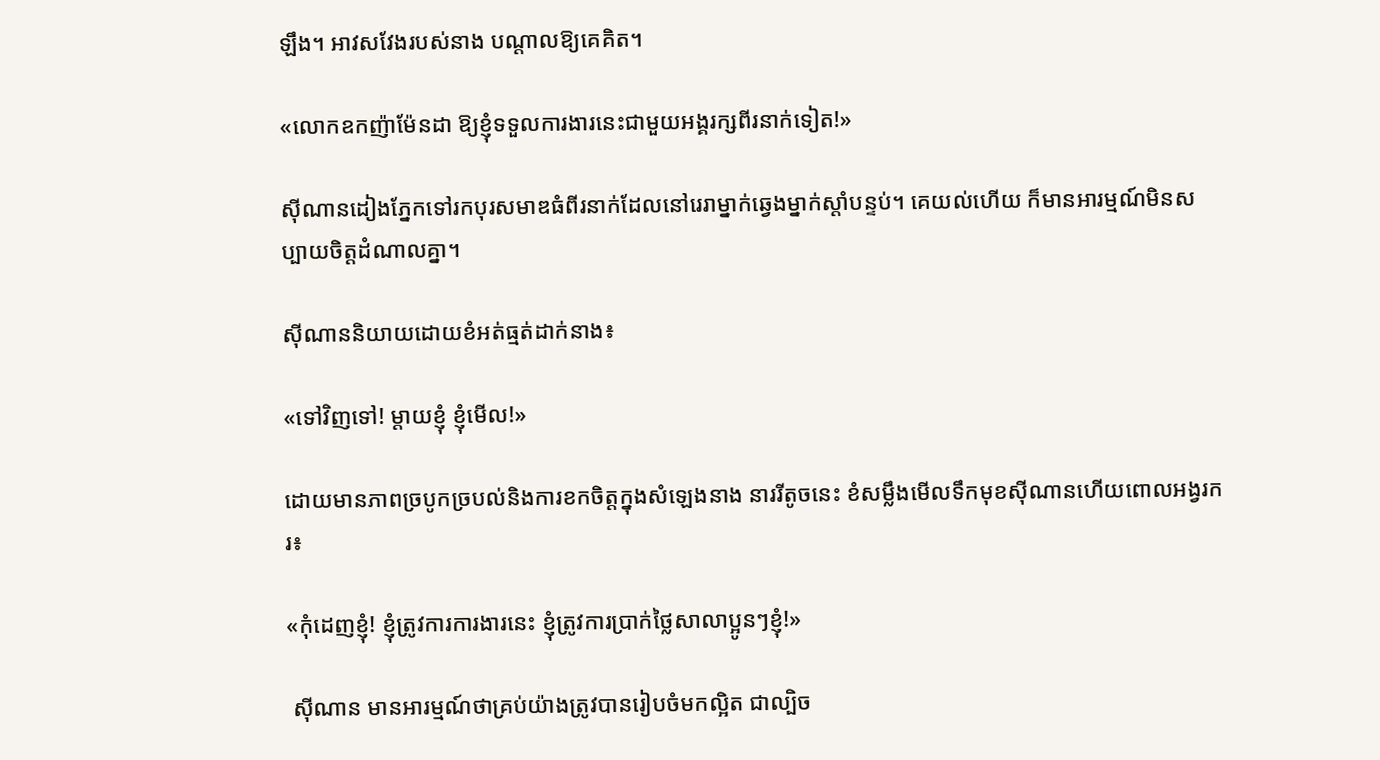ឡឹង។ អាវសវែងរបស់នាង បណ្តាលឱ្យគេគិត។

«លោកឧកញ៉ាម៉ែនដា ឱ្យខ្ញុំទទួលការងារនេះជាមួយអង្គរក្សពីរនាក់ទៀត!»

ស៊ីណានដៀងភ្នែកទៅរកបុរសមាឌធំពីរនាក់ដែលនៅរេរាម្នាក់ឆ្វេងម្នាក់ស្តាំបន្ទប់។ គេយល់ហើយ ក៏មានអារម្មណ៍មិនសប្បាយចិត្តដំណាលគ្នា។

ស៊ីណាននិយាយដោយខំអត់ធ្មត់ដាក់នាង៖

«ទៅវិញទៅ! ម្តាយខ្ញុំ ខ្ញុំមើល!»

ដោយមានភាពច្របូកច្របល់និងការខកចិត្តក្នុងសំឡេងនាង នាររីតូចនេះ ខំសម្លឹងមើលទឹកមុខស៊ីណានហើយពោលអង្វរករ៖

«កុំដេញខ្ញុំ! ខ្ញុំត្រូវការការងារនេះ ខ្ញុំត្រូវការប្រាក់ថ្លៃសាលាប្អូនៗខ្ញុំ!»

 ស៊ីណាន មានអារម្មណ៍ថាគ្រប់យ៉ាងត្រូវបានរៀបចំមកល្អិត ជាល្បិច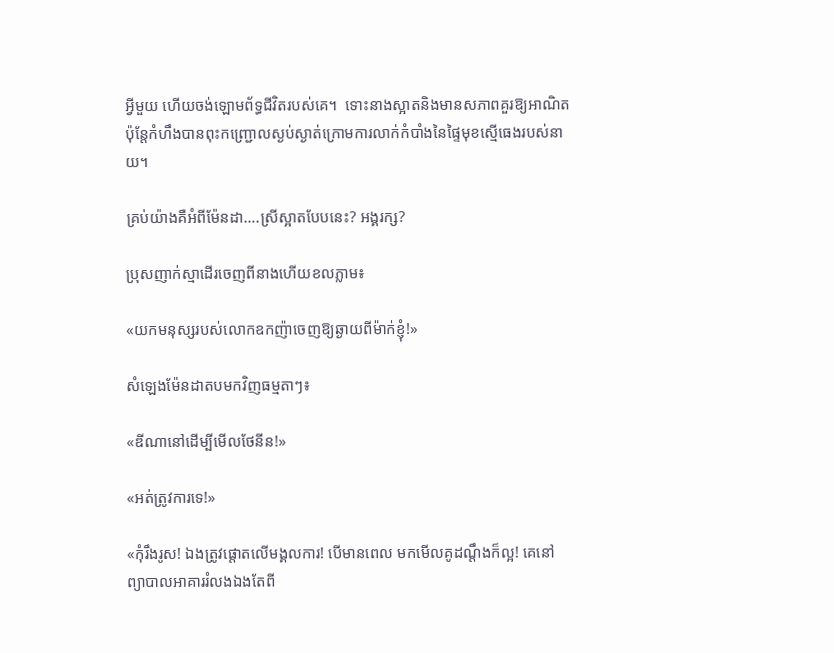អ្វីមួយ ហើយចង់ឡោមព័ទ្ធជីវិតរបស់គេ។  ទោះនាងស្អាតនិងមានសភាពគួរឱ្យអាណិត ប៉ុន្តែកំហឹងបានពុះកញ្ជ្រោលស្ងប់ស្ងាត់ក្រោមការលាក់កំបាំងនៃផ្ទៃមុខស្មើធេងរបស់នាយ។

គ្រប់យ៉ាងគឺអំពីម៉ែនដា….ស្រីស្អាតបែបនេះ? អង្គរក្ស?

ប្រុសញាក់ស្មាដើរចេញពីនាងហើយខលភ្លាម៖

«យកមនុស្សរបស់លោកឧកញ៉ាចេញឱ្យឆ្ងាយពីម៉ាក់ខ្ញុំ!»

សំឡេងម៉ែនដាតបមកវិញធម្មតាៗ៖

«ឌីណានៅដើម្បីមើលថែនីន!»

«អត់ត្រូវការទេ!»

«កុំរឹងរូស! ឯងត្រូវផ្តោតលើមង្គលការ! បើមានពេល មកមើលគូដណ្តឹងក៏ល្អ! គេនៅព្យាបាលអាគាររំលងឯងតែពី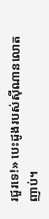រជួរទេ!» បេះដូងរបស់ស៊ីណានលោតញាប់។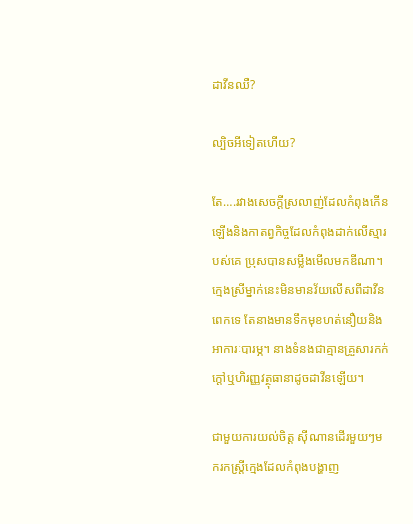ដាវីនឈឺ?

ល្បិចអីទៀតហើយ?

តែ….រវាងសេចក្តីស្រលាញ់ដែលកំពុងកើនឡើងនិងកាតព្វកិច្ចដែលកំពុងដាក់លើស្មារបស់គេ ប្រុសបានសម្លឹងមើលមកឌីណា។ ក្មេងស្រីម្នាក់នេះមិនមានវ័យលើសពីដាវីនពេកទេ តែនាងមានទឹកមុខហត់នឿយនិងអាការៈបារម្ភ។ នាងទំនងជាគ្មានគ្រួសារកក់ក្តៅឬហិរញ្ញវត្ថុធានាដូចដាវីនឡើយ។

ជាមួយការយល់ចិត្ត ស៊ីណានដើរមួយៗមករកស្ត្រីក្មេងដែលកំពុងបង្ហាញ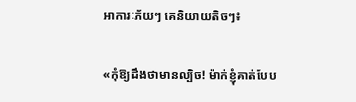អាការៈភ័យៗ គេនិយាយតិចៗ៖

«កុំឱ្យដឹងថាមានល្បិច! ម៉ាក់ខ្ញុំគាត់បែប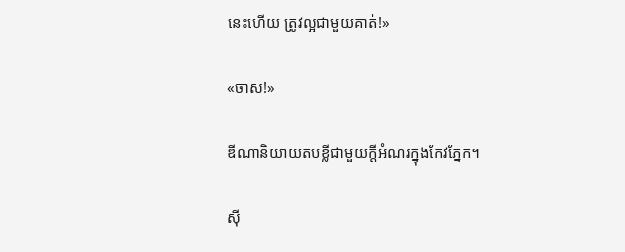នេះហើយ ត្រូវល្អជាមួយគាត់!»

«ចាស!»

ឌីណានិយាយតបខ្លីជាមួយក្តីអំណរក្នុងកែវភ្នែក។

ស៊ី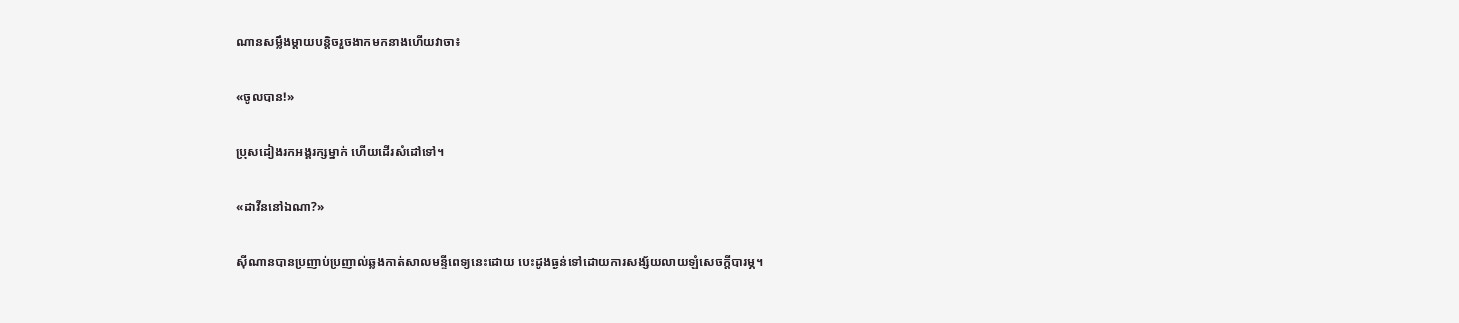ណានសម្លឹងម្តាយបន្តិចរួចងាកមកនាងហើយវាចា៖

«ចូលបាន!»

ប្រុសដៀងរកអង្គរក្សម្នាក់ ហើយដើរសំដៅទៅ។

«ដាវីននៅឯណា?»

ស៊ីណានបានប្រញាប់ប្រញាល់ឆ្លងកាត់សាលមន្ទីពេទ្យនេះដោយ បេះដូងធ្ងន់ទៅដោយការសង្ស័យលាយឡំសេចក្តីបារម្ភ។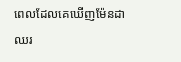ពេលដែលគេឃើញម៉ែនដាឈរ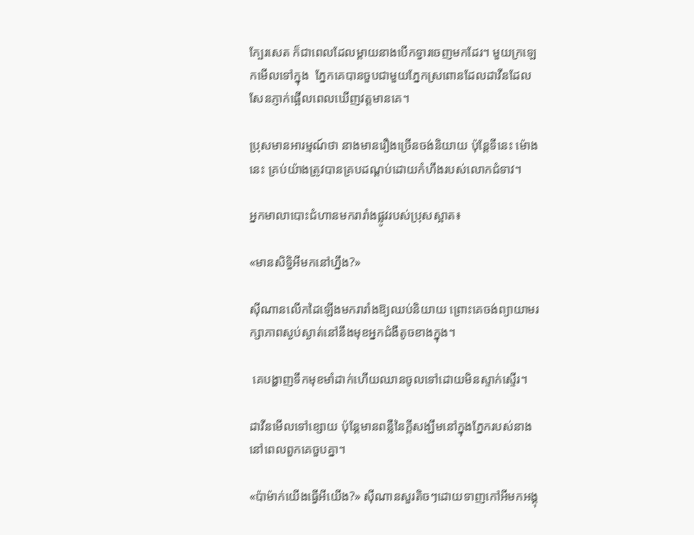ក្បែរសេត ក៏ជាពេលដែលម្តាយនាងបើកទ្វារចេញមកដែរ។ មួយក្រឡេកមើលទៅក្នុង  ភ្នែកគេបានចួបជាមួយភ្នែកស្រពោនដែលដាវីនដែលសែនភ្ញាក់ផ្អើលពេលឃើញវត្តមានគេ។

ប្រុសមានអារម្មណ៍ថា នាងមានរឿងច្រើនចង់និយាយ ប៉ុន្តែទីនេះ ម៉ោងនេះ គ្រប់យ៉ាងត្រូវបានគ្របដណ្តប់ដោយកំហឹងរបស់លោកជំទាវ។

អ្នកមាលាបោះជំហានមករារាំងផ្លូវរបស់ប្រុសស្អាត៖

«មានសិទ្ធិអីមកនៅហ្នឹង?»

ស៊ីណានលើកដៃឡើងមករារាំងឱ្យឈប់និយាយ ព្រោះគេចង់ព្យាយាមរក្សាភាពស្ងប់ស្ងាត់នៅនឹងមុខអ្នកជំងឺតូចខាងក្នុង។

 គេបង្ហាញទឹកមុខមាំដាក់ហើយឈានចូលទៅដោយមិនស្ទាក់ស្ទើរ។

ដាវីនមើលទៅខ្សោយ ប៉ុន្តែមានពន្លឺនៃក្តីសង្ឃឹមនៅក្នុងភ្នែករបស់នាងនៅពេលពួកគេចួបគ្នា។

«ប៉ាម៉ាក់យើងធ្វើអីយើង?» ស៊ីណានសួរតិចៗដោយទាញកៅអីមកអង្គុ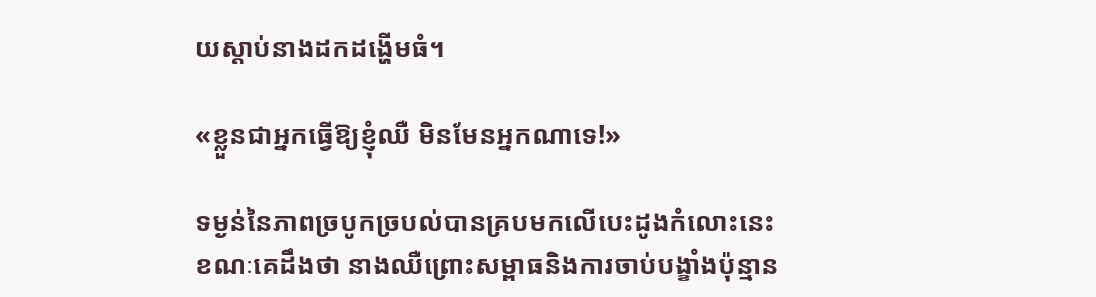យស្តាប់នាងដកដង្ហើមធំ។

«ខ្លួនជាអ្នកធ្វើឱ្យខ្ញុំឈឺ មិនមែនអ្នកណាទេ!»

ទម្ងន់នៃភាពច្របូកច្របល់បានគ្របមកលើបេះដូងកំលោះនេះ ខណៈគេដឹងថា នាងឈឺព្រោះសម្ពាធនិងការចាប់បង្ខាំងប៉ុន្មាន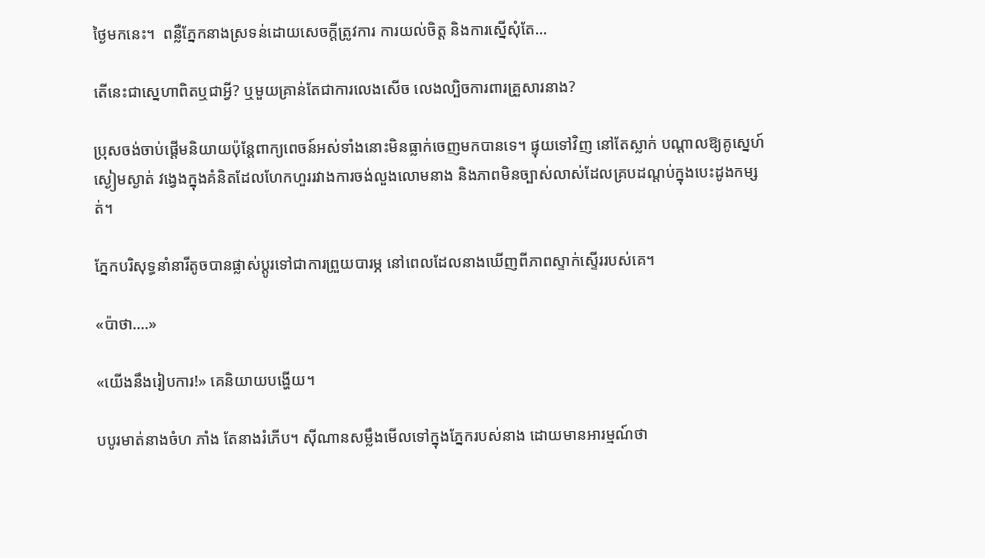ថ្ងៃមកនេះ។  ពន្លឺភ្នែកនាងស្រទន់ដោយសេចក្តីត្រូវការ ការយល់ចិត្ត និងការស្នើសុំតែ…

តើនេះជាស្នេហាពិតឬជាអ្វី? ឬមួយគ្រាន់តែជាការលេងសើច លេងល្បិចការពារគ្រួសារនាង?

ប្រុសចង់ចាប់ផ្តើមនិយាយប៉ុន្តែពាក្យពេចន៍អស់ទាំងនោះមិនធ្លាក់ចេញមកបានទេ។ ផ្ទុយទៅវិញ នៅតែស្លាក់ បណ្តាលឱ្យគូស្នេហ៍ស្ងៀមស្ងាត់ វង្វេងក្នុងគំនិតដែលហែកហួររវាងការចង់លួងលោមនាង និងភាពមិនច្បាស់លាស់ដែលគ្របដណ្តប់ក្នុងបេះដូងកម្សត់។

ភ្នែកបរិសុទ្ធនាំនារីតូចបានផ្លាស់ប្តូរទៅជាការព្រួយបារម្ភ នៅពេលដែលនាងឃើញពីភាពស្ទាក់ស្ទើររបស់គេ។

«ប៉ាថា….»

«យើងនឹងរៀបការ!» គេនិយាយបង្ហើយ។

បបូរមាត់នាងចំហ ភាំង តែនាងរំភើប។ ស៊ីណានសម្លឹងមើលទៅក្នុងភ្នែករបស់នាង ដោយមានអារម្មណ៍ថា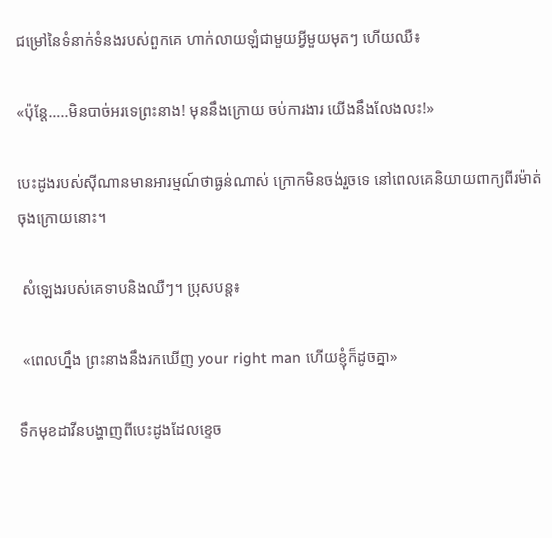ជម្រៅនៃទំនាក់ទំនងរបស់ពួកគេ ហាក់លាយឡំជាមួយអ្វីមួយមុតៗ ហើយឈឺ៖

«ប៉ុន្តែ…..មិនបាច់អរទេព្រះនាង! មុននឹងក្រោយ ចប់ការងារ យើងនឹងលែងលះ!»

បេះដូងរបស់ស៊ីណានមានអារម្មណ៍ថាធ្ងន់ណាស់ ក្រោកមិនចង់រួចទេ នៅពេលគេនិយាយពាក្យពីរម៉ាត់ចុងក្រោយនោះ។

 សំឡេងរបស់គេទាបនិងឈឺៗ។ ប្រុសបន្ត៖

 «ពេលហ្នឹង ព្រះនាងនឹងរកឃើញ your right man ហើយខ្ញុំក៏ដូចគ្នា»

ទឹកមុខដាវីនបង្ហាញពីបេះដូងដែលខ្ទេច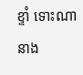ខ្ទាំ ទោះណានាង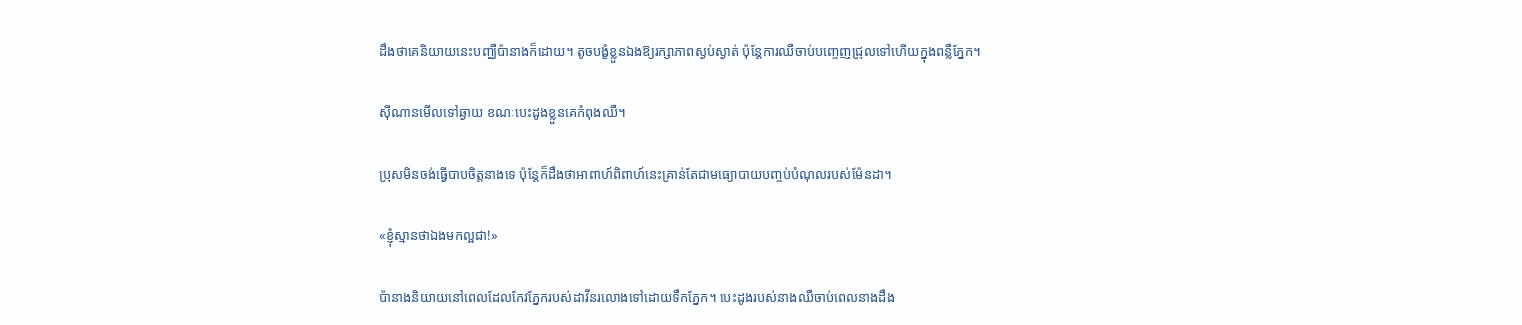ដឹងថាគេនិយាយនេះបញ្ឈឺប៉ានាងក៏ដោយ។ តូចបង្ខំខ្លួនឯងឱ្យរក្សាភាពស្ងប់ស្ងាត់ ប៉ុន្តែការឈឺចាប់បញ្ចេញជ្រុលទៅហើយក្នុងពន្លឺភ្នែក។

ស៊ីណានមើលទៅឆ្ងាយ ខណៈបេះដូងខ្លួនគេកំពុងឈឺ។

ប្រុសមិនចង់ធ្វើបាបចិត្តនាងទេ ប៉ុន្តែក៏ដឹងថាអាពាហ៍ពិពាហ៍នេះគ្រាន់តែជាមធ្យោបាយបញ្ចប់បំណុលរបស់ម៉ែនដា។

«ខ្ញុំស្មានថាឯងមកល្អជា!»

ប៉ានាងនិយាយនៅពេលដែលកែវភ្នែករបស់ដាវីនរលោងទៅដោយទឹកភ្នែក។ បេះដូងរបស់នាងឈឺចាប់ពេលនាងដឹង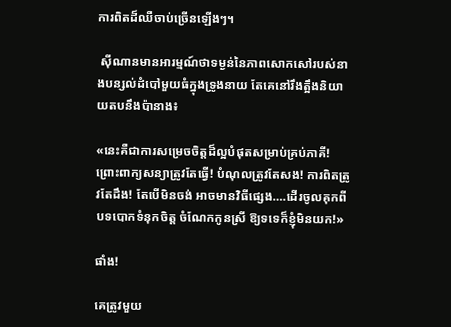ការពិតដ៏ឈឺចាប់ច្រើនឡើងៗ។

 ស៊ីណានមានអារម្មណ៍ថាទម្ងន់នៃភាពសោកសៅរបស់នាងបន្សល់ដំបៅមួយធំក្នុងទ្រូងនាយ តែគេនៅរឹងត្អឹងនិយាយតបនឹងប៉ានាង៖

«នេះគឺជាការសម្រេចចិត្តដ៏ល្អបំផុតសម្រាប់គ្រប់ភាគី!  ព្រោះពាក្យសន្យាត្រូវតែធ្វើ! បំណុលត្រូវតែសង! ការពិតត្រូវតែដឹង! តែបើមិនចង់ អាចមានវិធីផ្សេង….ដើរចូលគុកពីបទបោកទំនុកចិត្ត ចំណែកកូនស្រី ឱ្យទទេក៏ខ្ញុំមិនយក!»

ផាំង!

គេត្រូវមួយ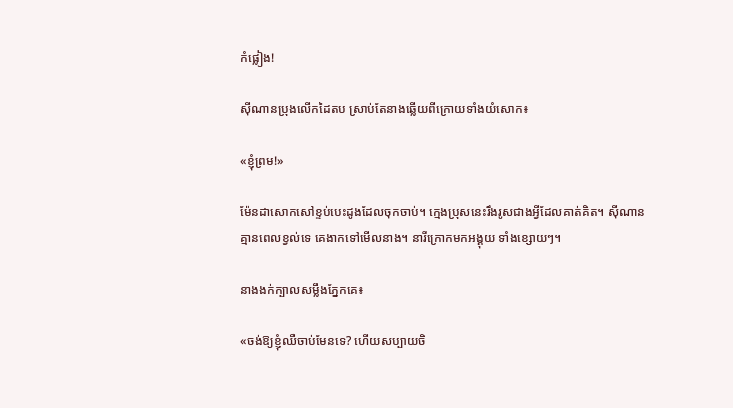កំផ្លៀង!

ស៊ីណានប្រុងលើកដៃតប ស្រាប់តែនាងឆ្លើយពីក្រោយទាំងយំសោក៖

«ខ្ញុំព្រម!»

ម៉ែនដាសោកសៅខ្ទប់បេះដូងដែលចុកចាប់។ ក្មេងប្រុសនេះរឹងរូសជាងអ្វីដែលគាត់គិត។ ស៊ីណានគ្មានពេលខ្វល់ទេ គេងាកទៅមើលនាង។ នារីក្រោកមកអង្គុយ ទាំងខ្សោយៗ។

នាងងក់ក្បាលសម្លឹងភ្នែកគេ៖

«ចង់ឱ្យខ្ញុំឈឺចាប់មែនទេ? ហើយសប្បាយចិ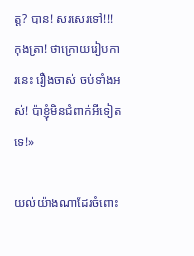ត្ត? បាន! សរសេរទៅ!!! កុងត្រា! ថាក្រោយរៀបការនេះ រឿងចាស់ ចប់ទាំងអស់! ប៉ាខ្ញុំមិនជំពាក់អីទៀតទេ!»

យល់យ៉ាងណាដែរចំពោះ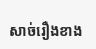សាច់រឿងខាង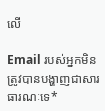លើ

Email របស់អ្នកមិនត្រូវបានបង្ហាញជាសារធារណៈទេ*